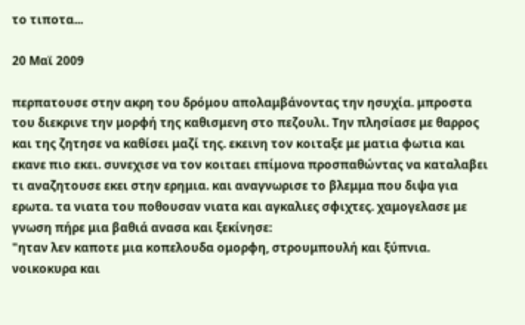το τιποτα...

20 Μαϊ 2009

περπατουσε στην ακρη του δρόμου απολαμβάνοντας την ησυχία. μπροστα του διεκρινε την μορφή της καθισμενη στο πεζουλι. Την πλησίασε με θαρρος και της ζητησε να καθίσει μαζί της. εκεινη τον κοιταξε με ματια φωτια και εκανε πιο εκει. συνεχισε να τον κοιταει επίμονα προσπαθώντας να καταλαβει τι αναζητουσε εκει στην ερημια. και αναγνωρισε το βλεμμα που διψα για ερωτα. τα νιατα του ποθουσαν νιατα και αγκαλιες σφιχτες. χαμογελασε με γνωση πήρε μια βαθιά ανασα και ξεκίνησε:
"ηταν λεν καποτε μια κοπελουδα ομορφη, στρουμπουλή και ξύπνια. νοικοκυρα και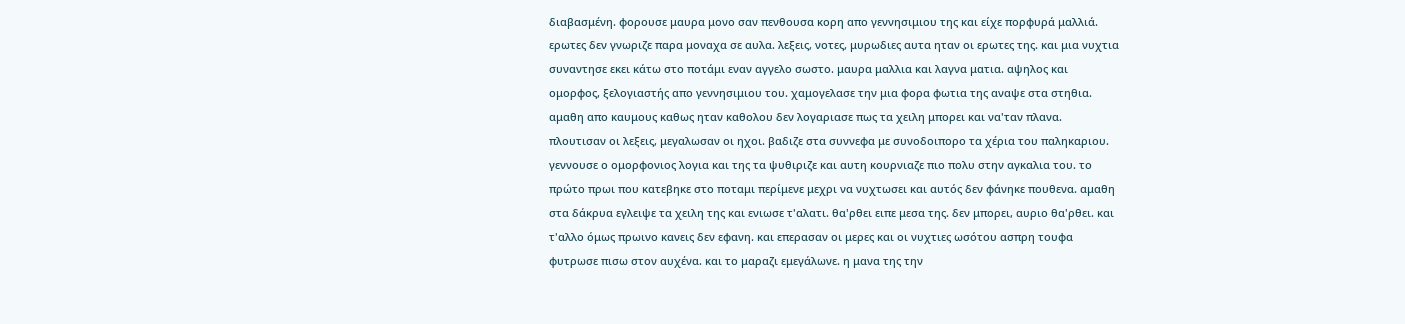διαβασμένη. φορουσε μαυρα μονο σαν πενθουσα κορη απο γεννησιμιου της και είχε πορφυρά μαλλιά. ερωτες δεν γνωριζε παρα μοναχα σε αυλα. λεξεις, νοτες, μυρωδιες αυτα ηταν οι ερωτες της. και μια νυχτια συναντησε εκει κάτω στο ποτάμι εναν αγγελο σωστο. μαυρα μαλλια και λαγνα ματια. αψηλος και ομορφος, ξελογιαστής απο γεννησιμιου του. χαμογελασε την μια φορα φωτια της αναψε στα στηθια. αμαθη απο καυμους καθως ηταν καθολου δεν λογαριασε πως τα χειλη μπορει και να'ταν πλανα. πλουτισαν οι λεξεις, μεγαλωσαν οι ηχοι. βαδιζε στα συννεφα με συνοδοιπορο τα χέρια του παληκαριου. γεννουσε ο ομορφονιος λογια και της τα ψυθιριζε και αυτη κουρνιαζε πιο πολυ στην αγκαλια του. το πρώτο πρωι που κατεβηκε στο ποταμι περίμενε μεχρι να νυχτωσει και αυτός δεν φάνηκε πουθενα. αμαθη στα δάκρυα εγλειψε τα χειλη της και ενιωσε τ'αλατι. θα'ρθει ειπε μεσα της. δεν μπορει, αυριο θα'ρθει. και τ'αλλο όμως πρωινο κανεις δεν εφανη. και επερασαν οι μερες και οι νυχτιες ωσότου ασπρη τουφα φυτρωσε πισω στον αυχένα. και το μαραζι εμεγάλωνε. η μανα της την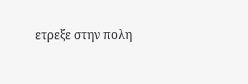ετρεξε στην πολη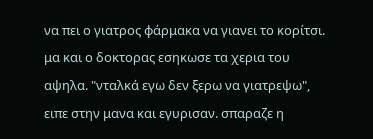να πει ο γιατρος φάρμακα να γιανει το κορίτσι. μα και ο δοκτορας εσηκωσε τα χερια του αψηλα. "νταλκά εγω δεν ξερω να γιατρεψω", ειπε στην μανα και εγυρισαν. σπαραζε η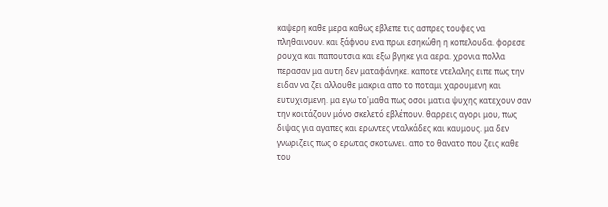καψερη καθε μερα καθως εβλεπε τις ασπρες τουφες να πληθαινουν. και ξάφνου ενα πρωι εσηκώθη η κοπελουδα. φορεσε ρουχα και παπουτσια και εξω βγηκε για αερα. χρονια πολλα περασαν μα αυτη δεν ματαφάνηκε. καποτε ντελαλης ειπε πως την ειδαν να ζει αλλουθε μακρια απο το ποταμι χαρουμενη και ευτυχισμενη. μα εγω το'μαθα πως οσοι ματια ψυχης κατεχουν σαν την κοιτάζουν μόνο σκελετό εβλέπουν. θαρρεις αγορι μου, πως διψας για αγαπες και ερωντες νταλκάδες και καυμους. μα δεν γνωριζεις πως ο ερωτας σκοτωνει. απο το θανατο που ζεις καθε του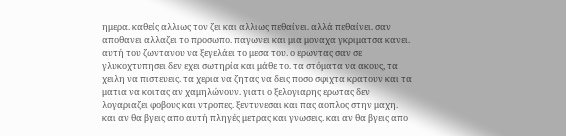ημερα. καθείς αλλιως τον ζει και αλλιως πεθαίνει. αλλά πεθαίνει. σαν αποθανει αλλαζει το προσωπο. παγωνει και μια μοναχα γκριματσα κανει. αυτή του ζωντανου να ξεγελάει το μεσα του. ο ερωντας σαν σε γλυκοχτυπησει δεν εχει σωτηρία και μάθε το. τα στόματα να ακους, τα χειλη να πιστευεις. τα χερια να ζητας να δεις ποσο σφιχτα κρατουν και τα ματια να κοιτας αν χαμηλώνουν. γιατι ο ξελογιαρης ερωτας δεν λογαριαζει φοβους και ντροπες. ξεντυνεσαι και πας αοπλος στην μαχη. και αν θα βγεις απο αυτή πληγές μετρας και γνωσεις. και αν θα βγεις απο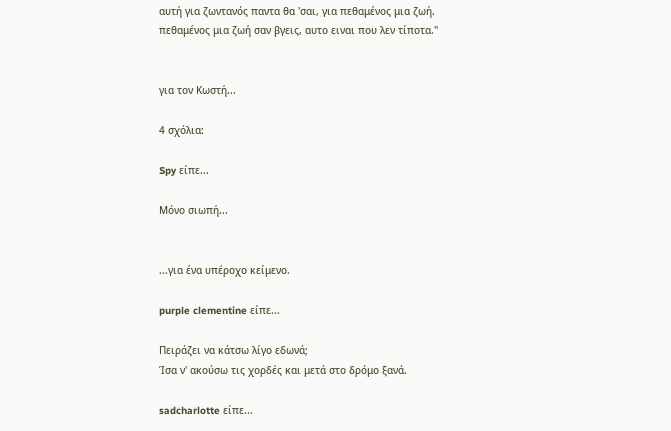αυτή για ζωντανός παντα θα 'σαι, για πεθαμένος μια ζωή.
πεθαμένος μια ζωή σαν βγεις, αυτο ειναι που λεν τίποτα."


για τον Κωστή...

4 σχόλια:

Spy είπε...

Μόνο σιωπή...


...για ένα υπέροχο κείμενο.

purple clementine είπε...

Πειράζει να κάτσω λίγο εδωνά;
Ίσα ν' ακούσω τις χορδές και μετά στο δρόμο ξανά.

sadcharlotte είπε...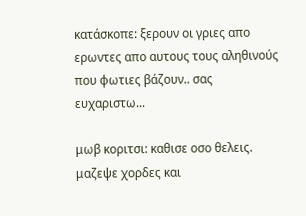κατάσκοπε: ξερουν οι γριες απο ερωντες απο αυτους τους αληθινούς που φωτιες βάζουν.. σας ευχαριστω...

μωβ κοριτσι: καθισε οσο θελεις. μαζεψε χορδες και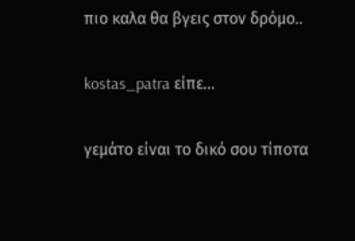πιο καλα θα βγεις στον δρόμο..

kostas_patra είπε...

γεμάτο είναι το δικό σου τίποτα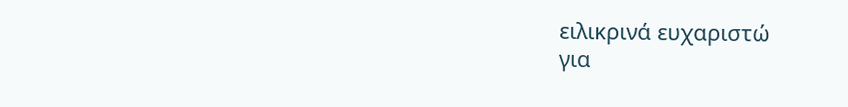ειλικρινά ευχαριστώ
για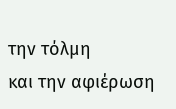την τόλμη
και την αφιέρωση